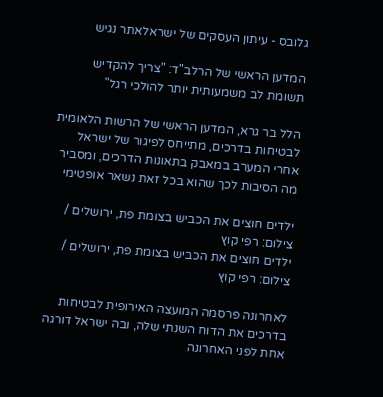גלובס - עיתון העסקים של ישראלאתר נגיש

המדען הראשי של הרלב"ד: "צריך להקדיש תשומת לב משמעותית יותר להולכי רגל"

הלל בר גרא, המדען הראשי של הרשות הלאומית לבטיחות בדרכים, מתייחס לפיגור של ישראל אחרי המערב במאבק בתאונות הדרכים, ומסביר מה הסיבות לכך שהוא בכל זאת נשאר אופטימי

ילדים חוצים את הכביש בצומת פת, ירושלים / צילום: רפי קוץ
ילדים חוצים את הכביש בצומת פת, ירושלים / צילום: רפי קוץ

לאחרונה פרסמה המועצה האירופית לבטיחות בדרכים את הדוח השנתי שלה, ובה ישראל דורגה אחת לפני האחרונה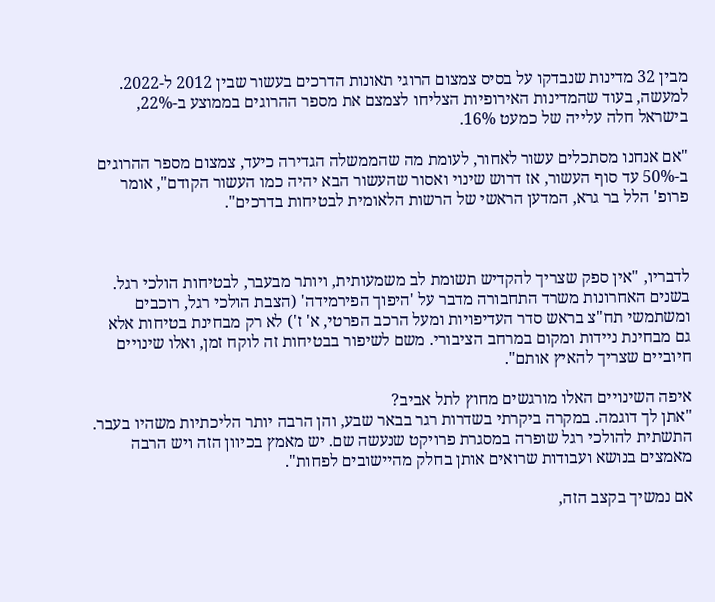מבין 32 מדינות שנבדקו על בסיס צמצום הרוגי תאונות הדרכים בעשור שבין 2012 ל-2022. למעשה, בעוד שהמדינות האירופיות הצליחו לצמצם את מספר ההרוגים בממוצע ב-22%, בישראל חלה עלייה של כמעט 16%.

"אם אנחנו מסתכלים עשור לאחור, לעומת מה שהממשלה הגדירה כיעד, צמצום מספר ההרוגים ב-50% עד סוף העשור, אז דרוש שינוי ואסור שהעשור הבא יהיה כמו העשור הקודם", אומר פרופ' הלל בר גרא, המדען הראשי של הרשות הלאומית לבטיחות בדרכים".



לדבריו, "אין ספק שצריך להקדיש תשומת לב משמעותית, ויותר מבעבר, לבטיחות הולכי רגל. בשנים האחרונות משרד התחבורה מדבר על 'היפוך הפירמידה' (הצבת הולכי רגל, רוכבים ומשתמשי תח"צ בראש סדר העדיפויות ומעל הרכב הפרטי, א' ז') לא רק מבחינת בטיחות אלא גם מבחינת ניידות ומקום במרחב הציבורי. משם לשיפור בבטיחות זה לוקח זמן, ואלו שינויים חיוביים שצריך להאיץ אותם".

איפה השינויים האלו מורגשים מחוץ לתל אביב?
"אתן לך דוגמה. במקרה ביקרתי בשדרות רגר בבאר שבע, והן הרבה יותר הליכתיות משהיו בעבר. התשתית להולכי רגל שופרה במסגרת פרויקט שנעשה שם. יש מאמץ בכיוון הזה ויש הרבה מאמצים בנושא ועבודות שרואים אותן בחלק מהיישובים לפחות".

אם נמשיך בקצב הזה,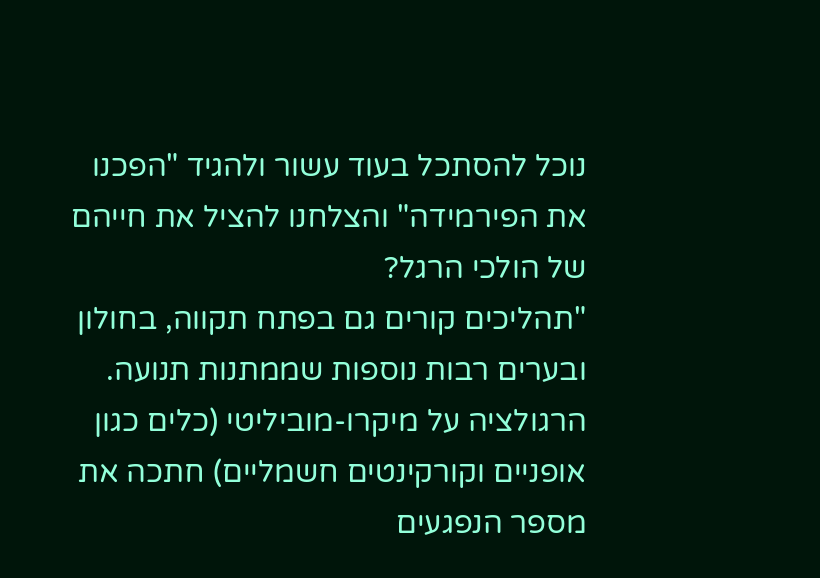נוכל להסתכל בעוד עשור ולהגיד "הפכנו את הפירמידה" והצלחנו להציל את חייהם של הולכי הרגל?
"תהליכים קורים גם בפתח תקווה, בחולון ובערים רבות נוספות שממתנות תנועה. הרגולציה על מיקרו-מוביליטי (כלים כגון אופניים וקורקינטים חשמליים) חתכה את מספר הנפגעים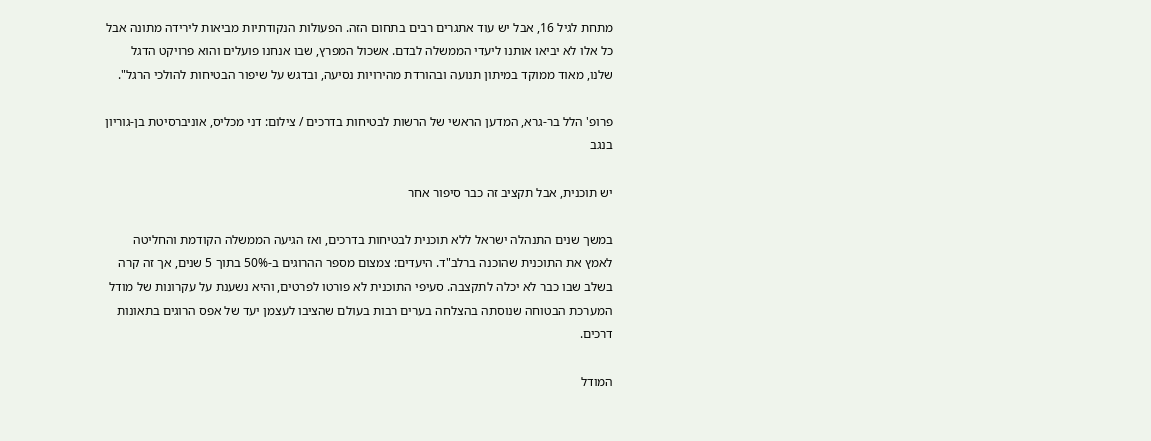מתחת לגיל 16, אבל יש עוד אתגרים רבים בתחום הזה. הפעולות הנקודתיות מביאות לירידה מתונה אבל כל אלו לא יביאו אותנו ליעדי הממשלה לבדם. אשכול המפרץ, שבו אנחנו פועלים והוא פרויקט הדגל שלנו, מאוד ממוקד במיתון תנועה ובהורדת מהירויות נסיעה, ובדגש על שיפור הבטיחות להולכי הרגל".

פרופ' הלל בר-גרא, המדען הראשי של הרשות לבטיחות בדרכים / צילום: דני מכליס, אוניברסיטת בן-גוריון בנגב

יש תוכנית, אבל תקציב זה כבר סיפור אחר

במשך שנים התנהלה ישראל ללא תוכנית לבטיחות בדרכים, ואז הגיעה הממשלה הקודמת והחליטה לאמץ את התוכנית שהוכנה ברלב"ד. היעדים: צמצום מספר ההרוגים ב-50% בתוך 5 שנים, אך זה קרה בשלב שבו כבר לא יכלה לתקצבה. סעיפי התוכנית לא פורטו לפרטים, והיא נשענת על עקרונות של מודל המערכת הבטוחה שנוסתה בהצלחה בערים רבות בעולם שהציבו לעצמן יעד של אפס הרוגים בתאונות דרכים.

המודל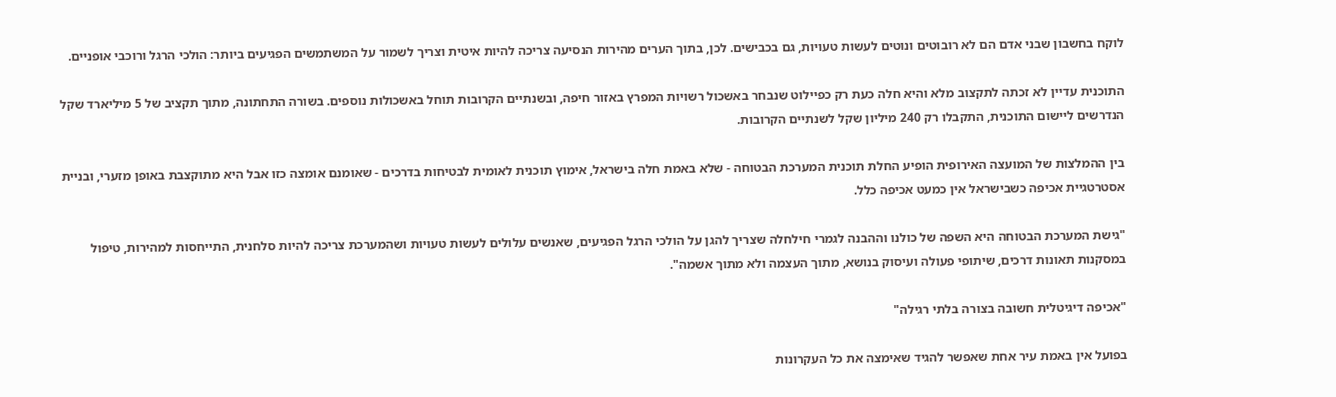לוקח בחשבון שבני אדם הם לא רובוטים ונוטים לעשות טעויות, גם בכבישים. לכן, בתוך הערים מהירות הנסיעה צריכה להיות איטית וצריך לשמור על המשתמשים הפגיעים ביותר: הולכי הרגל ורוכבי אופניים.

התוכנית עדיין לא זכתה לתקצוב מלא והיא חלה כעת רק כפיילוט שנבחר באשכול רשויות המפרץ באזור חיפה, ובשנתיים הקרובות תוחל באשכולות נוספים. בשורה התחתונה, מתוך תקציב של 5 מיליארד שקל הנדרשים ליישום התוכנית, התקבלו רק 240 מיליון שקל לשנתיים הקרובות.

בין ההמלצות של המועצה האירופית הופיע החלת תוכנית המערכת הבטוחה - שלא באמת חלה בישראל, אימוץ תוכנית לאומית לבטיחות בדרכים - שאומנם אומצה כזו אבל היא מתוקצבת באופן מזערי, ובניית אסטרטגיית אכיפה כשבישראל אין כמעט אכיפה כלל.

"גישת המערכת הבטוחה היא השפה של כולנו וההבנה לגמרי חילחלה שצריך להגן על הולכי הרגל הפגיעים, שאנשים עלולים לעשות טעויות ושהמערכת צריכה להיות סלחנית, התייחסות למהירות, טיפול במסקנות תאונות דרכים, שיתופי פעולה ועיסוק בנושא, מתוך העצמה ולא מתוך אשמה".

"אכיפה דיגיטלית חשובה בצורה בלתי רגילה"

בפועל אין באמת עיר אחת שאפשר להגיד שאימצה את כל העקרונות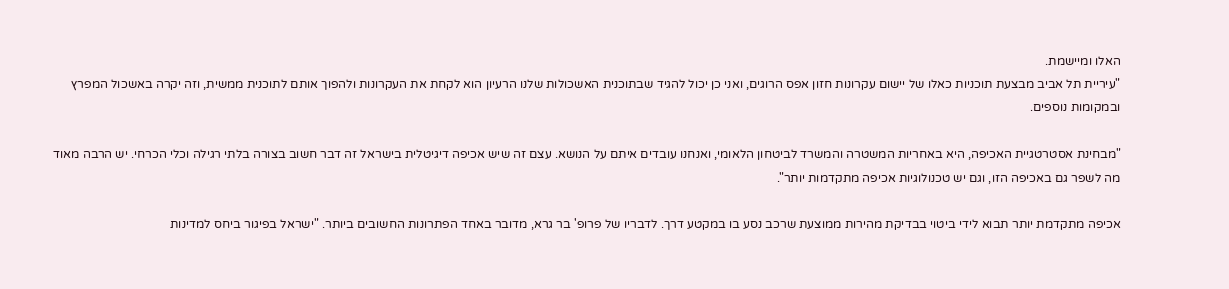האלו ומיישמת.
"עיריית תל אביב מבצעת תוכניות כאלו של יישום עקרונות חזון אפס הרוגים, ואני כן יכול להגיד שבתוכנית האשכולות שלנו הרעיון הוא לקחת את העקרונות ולהפוך אותם לתוכנית ממשית, וזה יקרה באשכול המפרץ ובמקומות נוספים.

"מבחינת אסטרטגיית האכיפה, היא באחריות המשטרה והמשרד לביטחון הלאומי, ואנחנו עובדים איתם על הנושא. עצם זה שיש אכיפה דיגיטלית בישראל זה דבר חשוב בצורה בלתי רגילה וכלי הכרחי. יש הרבה מאוד מה לשפר גם באכיפה הזו, וגם יש טכנולוגיות אכיפה מתקדמות יותר".

אכיפה מתקדמת יותר תבוא לידי ביטוי בבדיקת מהירות ממוצעת שרכב נסע בו במקטע דרך. לדבריו של פרופ' בר גרא, מדובר באחד הפתרונות החשובים ביותר. "ישראל בפיגור ביחס למדינות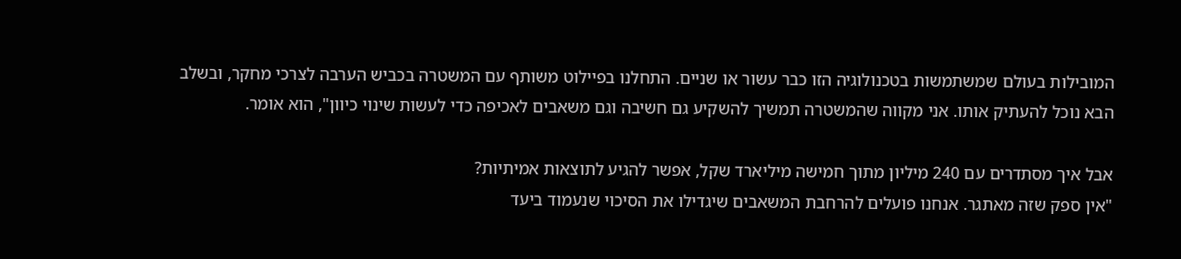המובילות בעולם שמשתמשות בטכנולוגיה הזו כבר עשור או שניים. התחלנו בפיילוט משותף עם המשטרה בכביש הערבה לצרכי מחקר, ובשלב הבא נוכל להעתיק אותו. אני מקווה שהמשטרה תמשיך להשקיע גם חשיבה וגם משאבים לאכיפה כדי לעשות שינוי כיוון", הוא אומר.

אבל איך מסתדרים עם 240 מיליון מתוך חמישה מיליארד שקל, אפשר להגיע לתוצאות אמיתיות?
"אין ספק שזה מאתגר. אנחנו פועלים להרחבת המשאבים שיגדילו את הסיכוי שנעמוד ביעד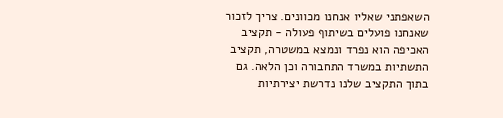השאפתני שאליו אנחנו מכוונים. צריך לזכור שאנחנו פועלים בשיתוף פעולה - תקציב האכיפה הוא נפרד ונמצא במשטרה, תקציב התשתיות במשרד התחבורה וכן הלאה. גם בתוך התקציב שלנו נדרשת יצירתיות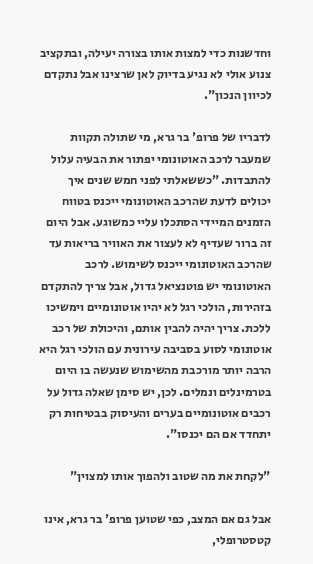וחדשנות כדי למצות אותו בצורה יעילה, ובתקציב צנוע אולי לא נגיע בדיוק לאן שרצינו אבל נתקדם לכיוון הנכון".

לדבריו של פרופ' בר גרא, מי שתולה תקוות שמעבר לרכב האוטונומי יפתור את הבעיה עלול להתבדות. "כששאלתי לפני חמש שנים איך יכולים לדעת שהרכב האוטונומי ייכנס בטווח הזמנים המיידי הסתכלו עליי כמשוגע. אבל היום זה ברור שעדיף לא לעצור את האוויר בריאות עד שהרכב האוטונומי ייכנס לשימוש. לרכב האוטונומי יש פוטנציאל גדול, אבל צריך להתקדם בזהירות, הולכי רגל לא יהיו אוטונומיים וימשיכו ללכת. צריך יהיה להבין אותם, והיכולת של רכב אוטונומי לסוע בסביבה עירונית עם הולכי רגל היא הרבה יותר מורכבת מהשימוש שנעשה בו היום בטרמינלים ונמלים. לכן, יש סימן שאלה גדול על רכבים אוטונומיים בערים והעיסוק בבטיחות רק יתחדד אם הם יכנסו".

"לקחת את מה שטוב ולהפוך אותו למצוין"

אבל גם אם המצב, כפי שטוען פרופ' בר גרא, אינו קטסטרופלי,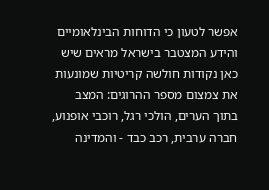אפשר לטעון כי הדוחות הבינלאומיים והידע המצטבר בישראל מראים שיש כאן נקודות חולשה קריטיות שמונעות את צמצום מספר ההרוגים: המצב בתוך הערים, הולכי רגל, רוכבי אופנוע, חברה ערבית, רכב כבד - והמדינה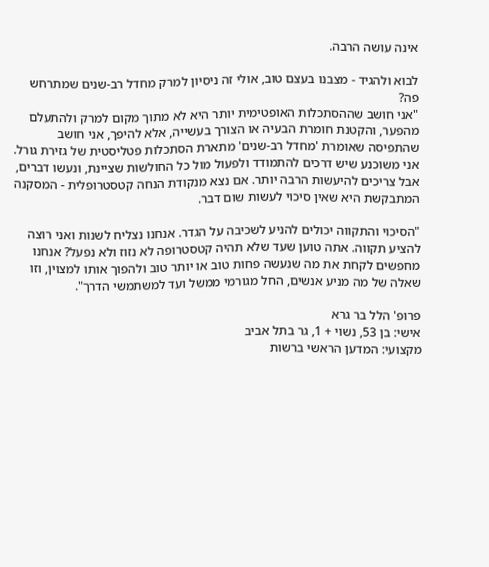אינה עושה הרבה.

לבוא ולהגיד - מצבנו בעצם טוב, אולי זה ניסיון למרק מחדל רב-שנים שמתרחש פה?
"אני חושב שההסתכלות האופטימית יותר היא לא מתוך מקום למרק ולהתעלם מהפער, והקטנת חומרת הבעיה או הצורך בעשייה, אלא להיפך, אני חושב שהתפיסה שאומרת 'מחדל רב-שנים' מתארת הסתכלות פטליסטית של גזירת גורל. אני משוכנע שיש דרכים להתמודד ולפעול מול כל החולשות שציינת, ונעשו דברים, אבל צריכים להיעשות הרבה יותר. אם נצא מנקודת הנחה קטסטרופלית - המסקנה המתבקשת היא שאין סיכוי לעשות שום דבר.

"הסיכוי והתקווה יכולים להניע לשכיבה על הגדר. אנחנו נצליח לשנות ואני רוצה להציע תקווה. אתה טוען שעד שלא תהיה קטסטרופה לא נזוז ולא נפעל? אנחנו מחפשים לקחת את מה שנעשה פחות טוב או יותר טוב ולהפוך אותו למצוין, וזו שאלה של מה מניע אנשים, החל מגורמי ממשל ועד למשתמשי הדרך".

פרופ' הלל בר גרא
אישי: בן 53, נשוי + 1, גר בתל אביב
מקצועי: המדען הראשי ברשות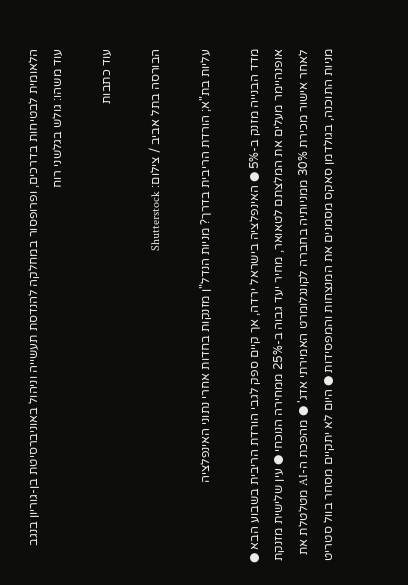הלאומית לבטיחות בדרכים, ופרופסור במחלקה להנדסת תעשייה וניהול באוניברסיטת בן-גוריון בנגב
עוד משהו: גולש בגלשני רוח

עוד כתבות

הבורסה בתל אביב / צילום: Shutterstock

עליות בת"א; הורדת הריבית בדרך? מניות הנדל"ן מזנקות בחדות אחרי נתוני האינפלציה

מדד הבנייה מזנק ב-5% ● האינפלציה בישראל ירדה, אך קיים ספק לגבי הורדת הריבית בשבוע הבא ● אופנהיימר מעלים את המלצתם לטאואר, מחיר יעד גבוה ב-25% ממחירה הנוכחי ● עין שלישית מזנקת לאחר אישור מכירת 30% ממניותיה בחברה לקונגלומרט האמירתי אדג' ● מהפכת ה-AI מטלטלת את מניות התוכנה, בגולדמן סאקס מסמנים את המנצחות והמפסידות ● היום לא יתקיים מסחר בוול סטריט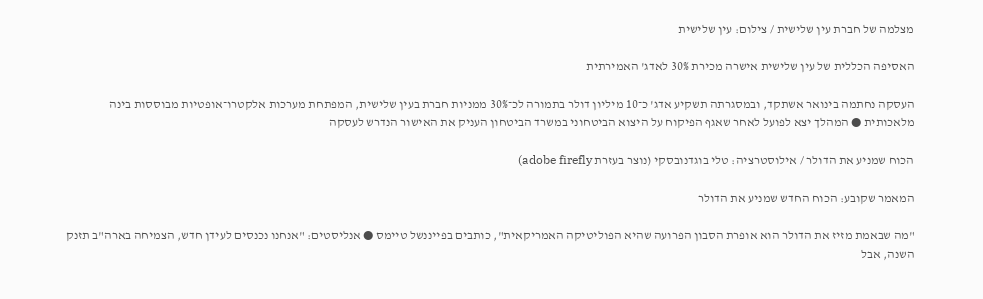מצלמה של חברת עין שלישית / צילום: עין שלישית

האסיפה הכללית של עין שלישית אישרה מכירת 30% לאדג' האמירתית

העסקה נחתמה בינואר אשתקד, ובמסגרתה תשקיע אדג' כ־10 מיליון דולר בתמורה לכ־30% ממניות חברת בעין שלישית, המפתחת מערכות אלקטרו־אופטיות מבוססות בינה מלאכותית ● המהלך יצא לפועל לאחר שאגף הפיקוח על היצוא הביטחוני במשרד הביטחון העניק את האישור הנדרש לעסקה

הכוח שמניע את הדולר / אילוסטרציה: טלי בוגדנובסקי (נוצר בעזרת adobe firefly)

המאמר שקובע: הכוח החדש שמניע את הדולר

"מה שבאמת מזיז את הדולר הוא אופרת הסבון הפרועה שהיא הפוליטיקה האמריקאית", כותבים בפייננשל טיימס ● אנליסטים: "אנחנו נכנסים לעידן חדש, הצמיחה בארה"ב תזנק השנה, אבל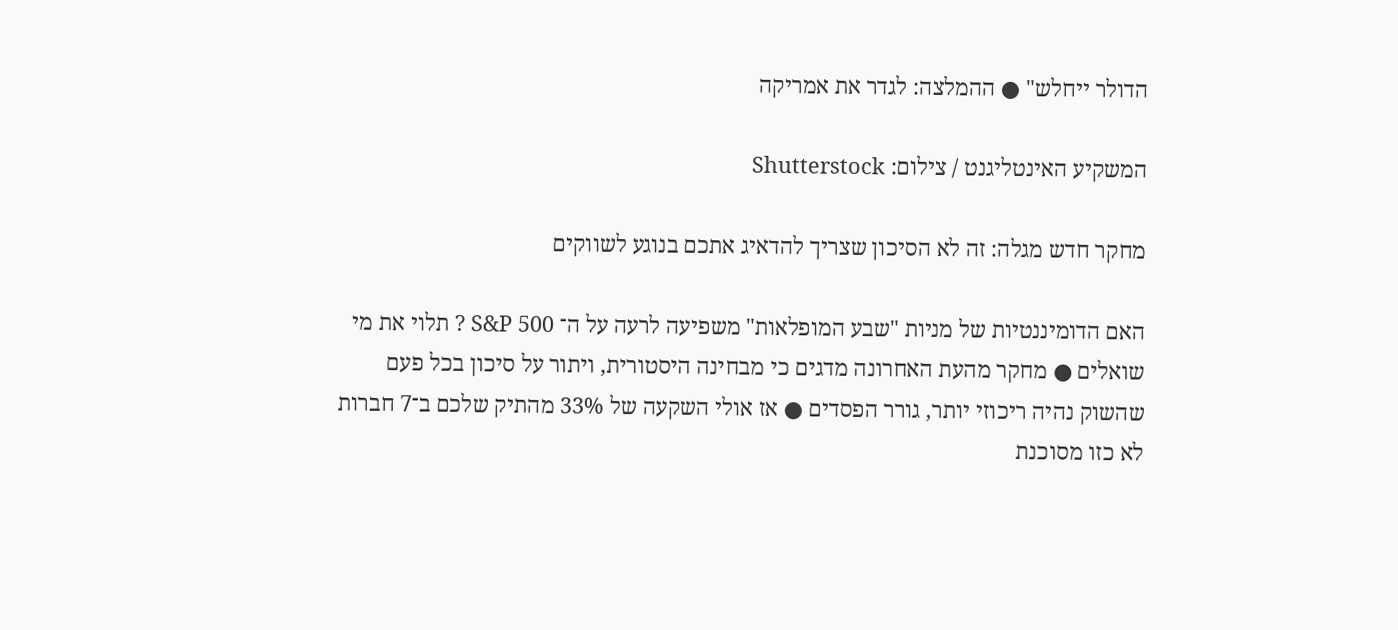הדולר ייחלש" ● ההמלצה: לגדר את אמריקה

המשקיע האינטליגנט / צילום: Shutterstock

מחקר חדש מגלה: זה לא הסיכון שצריך להדאיג אתכם בנוגע לשווקים

האם הדומיננטיות של מניות "שבע המופלאות" משפיעה לרעה על ה־ S&P 500 ? תלוי את מי שואלים ● מחקר מהעת האחרונה מדגים כי מבחינה היסטורית, ויתור על סיכון בכל פעם שהשוק נהיה ריכוזי יותר, גורר הפסדים ● אז אולי השקעה של 33% מהתיק שלכם ב־7 חברות לא כזו מסוכנת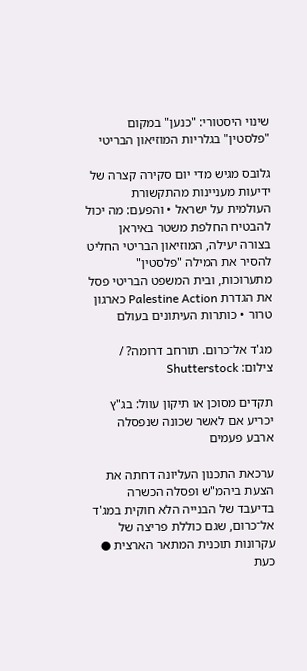שינוי היסטורי: "כנען" במקום "פלסטין" בגלריות המוזיאון הבריטי

גלובס מגיש מדי יום סקירה קצרה של ידיעות מעניינות מהתקשורת העולמית על ישראל • והפעם: מה יכול להבטיח החלפת משטר באיראן בצורה יעילה, המוזיאון הבריטי החליט להסיר את המילה "פלסטין" מתערוכות, ובית המשפט הבריטי פסל את הגדרת Palestine Action כארגון טרור • כותרות העיתונים בעולם

מג'ד אל־כרום. תורחב דרומה? / צילום: Shutterstock

תקדים מסוכן או תיקון עוול: בג"ץ יכריע אם לאשר שכונה שנפסלה ארבע פעמים

ערכאת התכנון העליונה דחתה את הצעת ביהמ"ש ופסלה הכשרה בדיעבד של הבנייה הלא חוקית במג'ד אל־כרום, שגם כוללת פריצה של עקרונות תוכנית המתאר הארצית ● כעת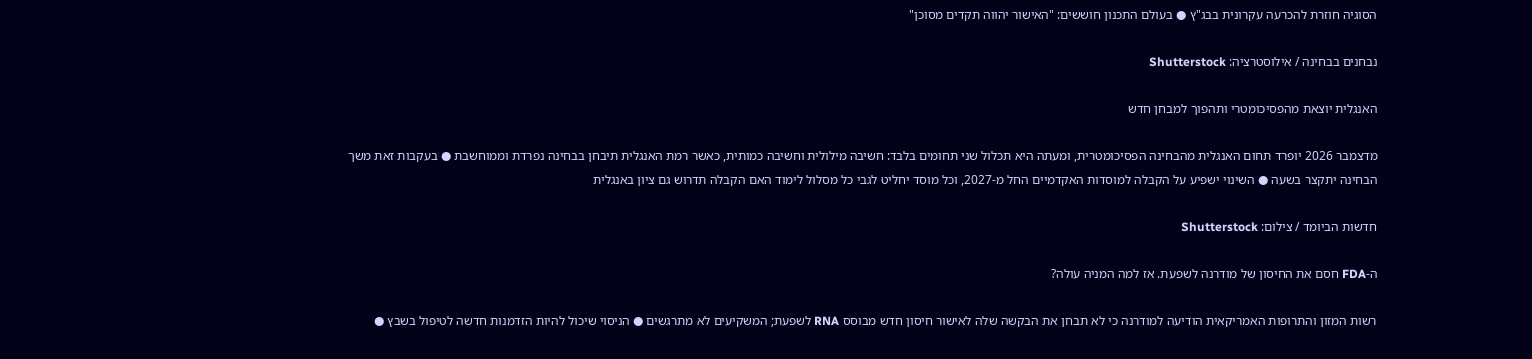הסוגיה חוזרת להכרעה עקרונית בבג"ץ ● בעולם התכנון חוששים: "האישור יהווה תקדים מסוכן"

נבחנים בבחינה / אילוסטרציה: Shutterstock

האנגלית יוצאת מהפסיכומטרי ותהפוך למבחן חדש

מדצמבר 2026 יופרד תחום האנגלית מהבחינה הפסיכומטרית, ומעתה היא תכלול שני תחומים בלבד: חשיבה מילולית וחשיבה כמותית, כאשר רמת האנגלית תיבחן בבחינה נפרדת וממוחשבת ● בעקבות זאת משך הבחינה יתקצר בשעה ● השינוי ישפיע על הקבלה למוסדות האקדמיים החל מ-2027, וכל מוסד יחליט לגבי כל מסלול לימוד האם הקבלה תדרוש גם ציון באנגלית

חדשות הביומד / צילום: Shutterstock

ה-FDA חסם את החיסון של מודרנה לשפעת. אז למה המניה עולה?

רשות המזון והתרופות האמריקאית הודיעה למודרנה כי לא תבחן את הבקשה שלה לאישור חיסון חדש מבוסס RNA לשפעת; המשקיעים לא מתרגשים ● הניסוי שיכול להיות הזדמנות חדשה לטיפול בשבץ ●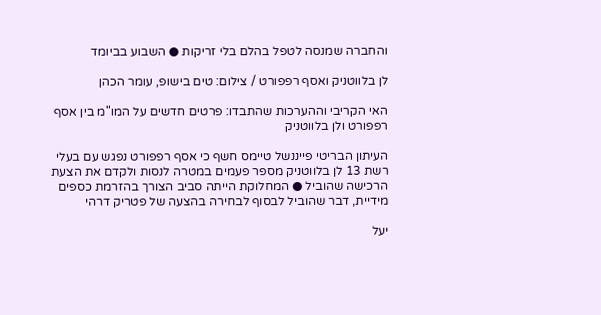והחברה שמנסה לטפל בהלם בלי זריקות ● השבוע בביומד

לן בלווטניק ואסף רפפורט / צילום: טים בישופ, עומר הכהן

האי הקריבי וההערכות שהתבדו: פרטים חדשים על המו"מ בין אסף רפפורט ולן בלווטניק

העיתון הבריטי פייננשל טיימס חשף כי אסף רפפורט נפגש עם בעלי רשת 13 לן בלווטניק מספר פעמים במטרה לנסות ולקדם את הצעת הרכישה שהוביל ● המחלוקת הייתה סביב הצורך בהזרמת כספים מידיית, דבר שהוביל לבסוף לבחירה בהצעה של פטריק דרהי

יעל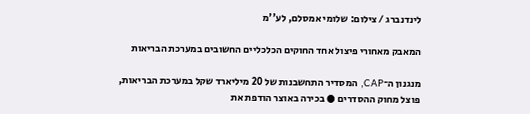לינדנברג / צילום: שלומי אמסלם, לע''מ

המאבק מאחורי פיצול אחד החוקים הכלכליים החשובים במערכת הבריאות

מנגנון ה־CAP, המסדיר התחשבנות של 20 מיליארד שקל במערכת הבריאות, פוצל מחוק ההסדרים ● בכירה באוצר הודפת את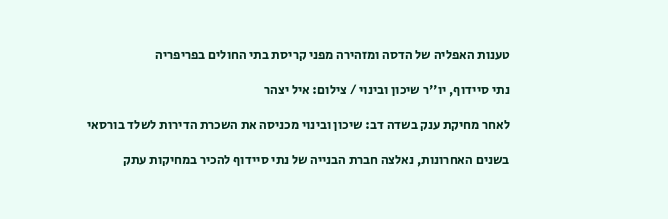טענות האפליה של הדסה ומזהירה מפני קריסת בתי החולים בפריפריה

נתי סיידוף, יו''ר שיכון ובינוי / צילום: איל יצהר

לאחר מחיקת ענק בשדה דב: שיכון ובינוי מכניסה את השכרת הדירות לשלד בורסאי

בשנים האחרונות, נאלצה חברת הבנייה של נתי סיידוף להכיר במחיקות עתק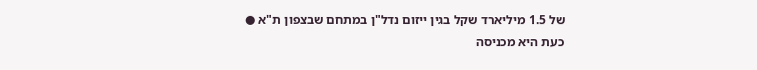של 1.5 מיליארד שקל בגין ייזום נדל"ן במתחם שבצפון ת"א ● כעת היא מכניסה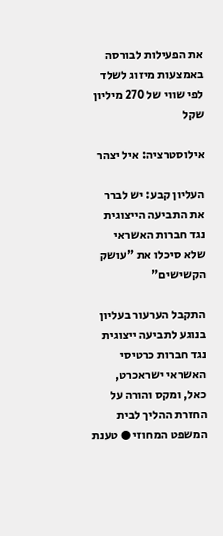את הפעילות לבורסה באמצעות מיזוג לשלד לפי שווי של 270 מיליון שקל

אילוסטרציה: איל יצהר

העליון קבע: יש לברר את התביעה הייצוגית נגד חברות האשראי שלא סיכלו את "עושק הקשישים"

התקבל הערעור בעליון בנוגע לתביעה ייצוגית נגד חברות כרטיסי האשראי ישראכרט, כאל, ומקס והורה על החזרת ההליך לבית המשפט המחוזי ● טענת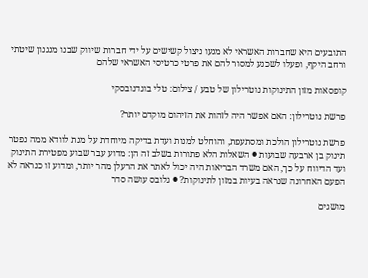התובעים היא שחברות האשראי לא מנעו ניצול קשישים על ידי חברות שיווק שבנו מנגנון שיטתי ורחב היקף, ופעלו לשכנע למסור להם את פרטי כרטיסי האשראי שלהם

קופסאות מזון התינוקות נוטרילון של טבע / צילום: טלי בוגדנובסקי

פרשת נוטרילון: האם אפשר היה לזהות את הזיהום מוקדם יותר?

פרשת נוטרילון הולכת ומסתעפת, והוחלט למנות ועדת בדיקה מיוחדת על מנת לוודא ממה נפטר תינוק בן ארבעה שבועות ● השאלות הלא פתורות בשלב זה הן: מדוע עבר שבוע מפטירת התינוק ועד הדיווח על כך, האם משרד הבריאות היה יכול לאתר את הרעלן מהר יותר, ומדוע זו כנראה לא הפעם האחרונה שנראה בעיות במזון לתינוקות? ● גלובס עושה סדר

מושגים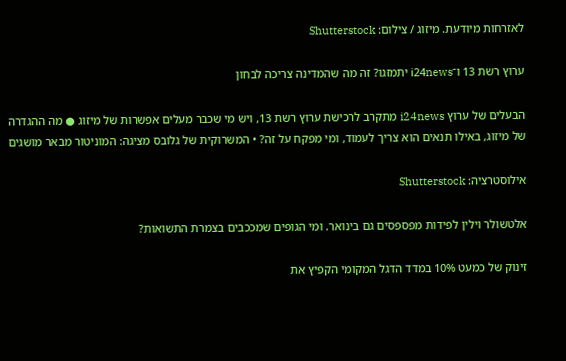לאזרחות מיודעת. מיזוג / צילום: Shutterstock

ערוץ רשת 13 ו־i24news יתמזגו? זה מה שהמדינה צריכה לבחון

הבעלים של ערוץ i24news מתקרב לרכישת ערוץ רשת 13, ויש מי שכבר מעלים אפשרות של מיזוג ● מה ההגדרה של מיזוג, באילו תנאים הוא צריך לעמוד, ומי מפקח על זה? • המשרוקית של גלובס מציגה: המוניטור מבאר מושגים

אילוסטרציה: Shutterstock

אלטשולר וילין לפידות מפספסים גם בינואר. ומי הגופים שמככבים בצמרת התשואות?

זינוק של כמעט 10% במדד הדגל המקומי הקפיץ את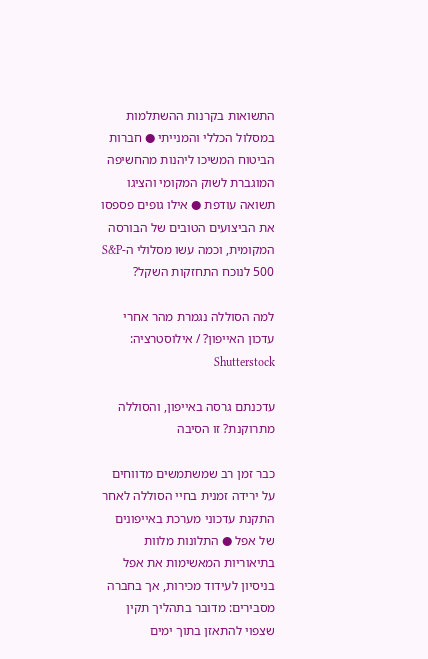התשואות בקרנות ההשתלמות במסלול הכללי והמנייתי ● חברות הביטוח המשיכו ליהנות מהחשיפה המוגברת לשוק המקומי והציגו תשואה עודפת ● אילו גופים פספסו את הביצועים הטובים של הבורסה המקומית, וכמה עשו מסלולי ה-S&P 500 לנוכח התחזקות השקל?

למה הסוללה נגמרת מהר אחרי עדכון האייפון? / אילוסטרציה: Shutterstock

עדכנתם גרסה באייפון, והסוללה מתרוקנת? זו הסיבה

כבר זמן רב שמשתמשים מדווחים על ירידה זמנית בחיי הסוללה לאחר התקנת עדכוני מערכת באייפונים של אפל ● התלונות מלוות בתיאוריות המאשימות את אפל בניסיון לעידוד מכירות, אך בחברה מסבירים: מדובר בתהליך תקין שצפוי להתאזן בתוך ימים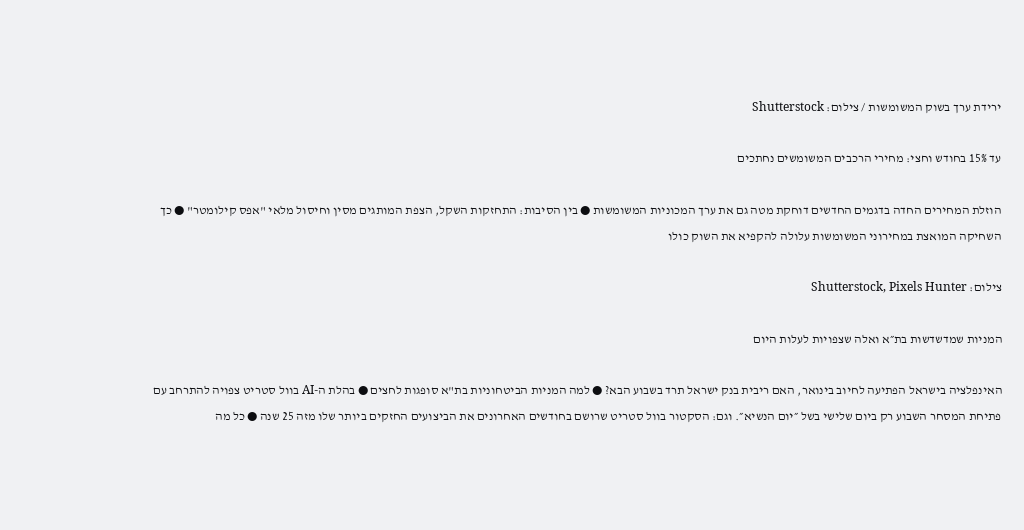ירידת ערך בשוק המשומשות / צילום: Shutterstock

עד 15% בחודש וחצי: מחירי הרכבים המשומשים נחתכים

הוזלת המחירים החדה בדגמים החדשים דוחקת מטה גם את ערך המכוניות המשומשות ● בין הסיבות: התחזקות השקל, הצפת המותגים מסין וחיסול מלאי "אפס קילומטר" ● כך השחיקה המואצת במחירוני המשומשות עלולה להקפיא את השוק כולו

צילום: Shutterstock, Pixels Hunter

המניות שמדשדשות בת״א ואלה שצפויות לעלות היום

האינפלציה בישראל הפתיעה לחיוב בינואר, האם ריבית בנק ישראל תרד בשבוע הבא? ● למה המניות הביטחוניות בת"א סופגות לחצים ● בהלת ה-AI בוול סטריט צפויה להתרחב עם פתיחת המסחר השבוע רק ביום שלישי בשל ״יום הנשיא״. וגם: הסקטור בוול סטריט שרושם בחודשים האחרונים את הביצועים החזקים ביותר שלו מזה 25 שנה ● כל מה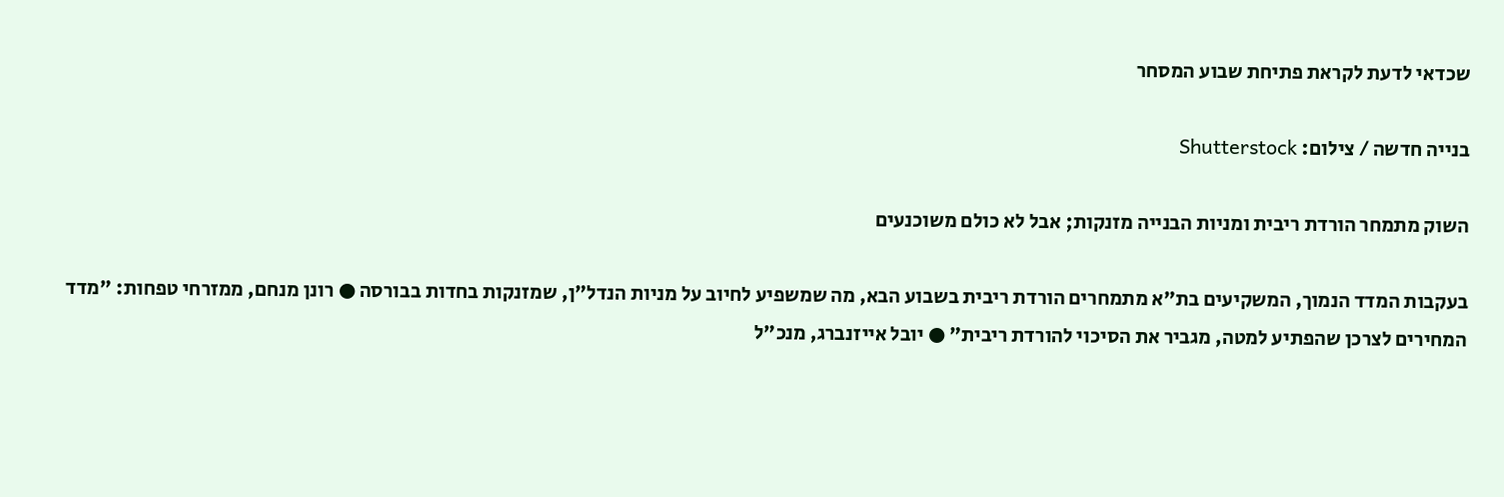שכדאי לדעת לקראת פתיחת שבוע המסחר

בנייה חדשה / צילום: Shutterstock

השוק מתמחר הורדת ריבית ומניות הבנייה מזנקות; אבל לא כולם משוכנעים

בעקבות המדד הנמוך, המשקיעים בת"א מתמחרים הורדת ריבית בשבוע הבא, מה שמשפיע לחיוב על מניות הנדל"ן, שמזנקות בחדות בבורסה ● רונן מנחם, ממזרחי טפחות: "מדד המחירים לצרכן שהפתיע למטה, מגביר את הסיכוי להורדת ריבית" ● יובל אייזנברג, מנכ"ל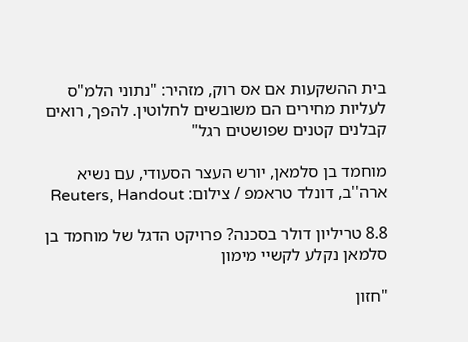בית ההשקעות אם אס רוק, מזהיר: "נתוני הלמ"ס לעליות מחירים הם משובשים לחלוטין. להפך, רואים קבלנים קטנים שפושטים רגל"

מוחמד בן סלמאן, יורש העצר הסעודי, עם נשיא ארה''ב, דונלד טראמפ / צילום: Reuters, Handout

8.8 טריליון דולר בסכנה? פרויקט הדגל של מוחמד בן סלמאן נקלע לקשיי מימון

"חזון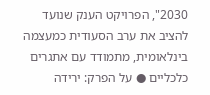2030", הפרויקט הענק שנועד להציב את ערב הסעודית כמעצמה בינלאומית, מתמודד עם אתגרים כלכליים ● על הפרק: ירידה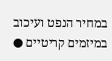במחיר הנפט ועיכוב במיזמים קריטיים ●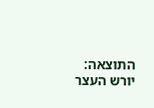התוצאה: יורש העצר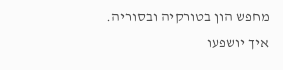מחפש הון בטורקיה ובסוריה. איך יושפעו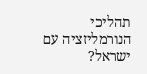תהליכי הנורמליזציה עם ישראל?